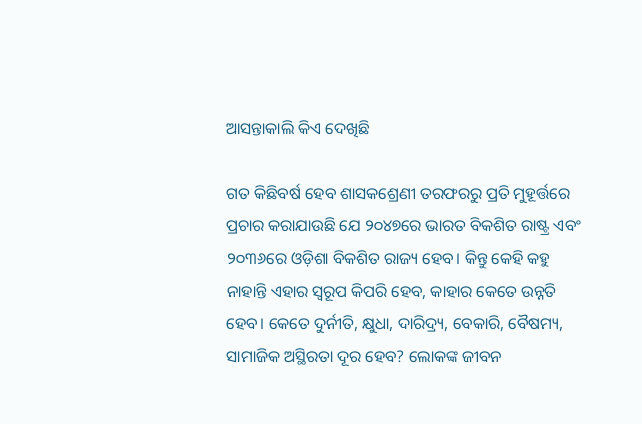ଆସନ୍ତାକାଲି କିଏ ଦେଖିଛି

ଗତ କିଛିବର୍ଷ ହେବ ଶାସକଶ୍ରେଣୀ ତରଫରରୁ ପ୍ରତି ମୁହୂର୍ତ୍ତରେ ପ୍ରଚାର କରାଯାଉଛି ଯେ ୨୦୪୭ରେ ଭାରତ ବିକଶିତ ରାଷ୍ଟ୍ର ଏବଂ ୨୦୩୬ରେ ଓଡ଼ିଶା ବିକଶିତ ରାଜ୍ୟ ହେବ। କିନ୍ତୁ କେହି କହୁ ନାହାନ୍ତି ଏହାର ସ୍ବରୂପ କିପରି ହେବ, କାହାର କେତେ ଉନ୍ନତି ହେବ। କେତେ ଦୁର୍ନୀତି, କ୍ଷୁଧା, ଦାରିଦ୍ର୍ୟ, ବେକାରି, ବୈଷମ୍ୟ, ସାମାଜିକ ଅସ୍ଥିରତା ଦୂର ହେବ? ଲୋକଙ୍କ ଜୀବନ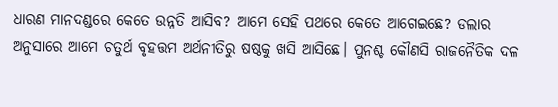ଧାରଣ ମାନଦଣ୍ଡରେ କେତେ ଉନ୍ନତି ଆସିବ? ଆମେ ସେହି ପଥରେ କେତେ ଆଗେଇଛେ? ଡଲାର ଅନୁସାରେ ଆମେ ଚତୁର୍ଥ ବୃହତ୍ତମ ଅର୍ଥନୀତିରୁ ଷଷ୍ଠକୁ ଖସି ଆସିଛେ। ପୁନଶ୍ଚ କୌଣସି ରାଜନୈତିକ ଦଳ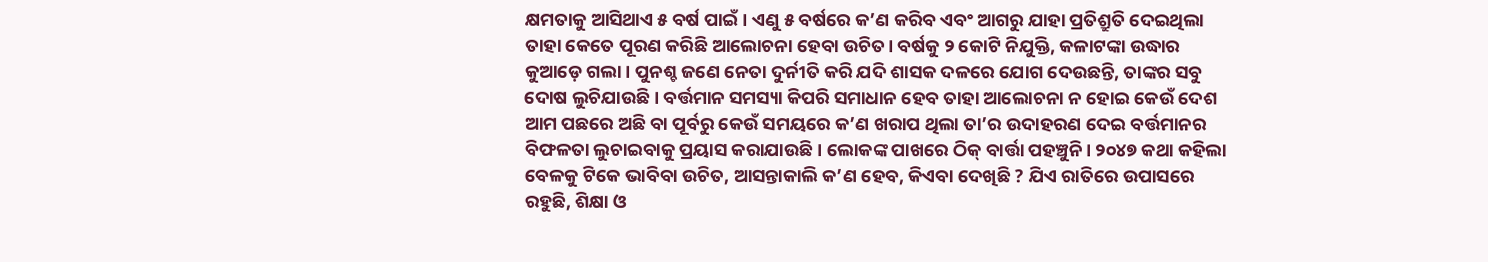କ୍ଷମତାକୁ ଆସିଥାଏ ୫ ବର୍ଷ ପାଇଁ। ଏଣୁ ୫ ବର୍ଷରେ କ’ଣ କରିବ ଏବଂ ଆଗରୁ ଯାହା ପ୍ରତିଶ୍ରୁତି ଦେଇଥିଲା ତାହା କେତେ ପୂରଣ କରିଛି ଆଲୋଚନା ହେବା ଉଚିତ। ବର୍ଷକୁ ୨ କୋଟି ନିଯୁକ୍ତି, କଳାଟଙ୍କା ଉଦ୍ଧାର କୁଆଡ଼େ ଗଲା। ପୁନଶ୍ଚ ଜଣେ ନେତା ଦୁର୍ନୀତି କରି ଯଦି ଶାସକ ଦଳରେ ଯୋଗ ଦେଉଛନ୍ତି, ତାଙ୍କର ସବୁ ଦୋଷ ଲୁଚିଯାଉଛି। ବର୍ତ୍ତମାନ ସମସ୍ୟା କିପରି ସମାଧାନ ହେବ ତାହା ଆଲୋଚନା ନ ହୋଇ କେଉଁ ଦେଶ ଆମ ପଛରେ ଅଛି ବା ପୂର୍ବରୁ କେଉଁ ସମୟରେ କ’ଣ ଖରାପ ଥିଲା ତା’ର ଉଦାହରଣ ଦେଇ ବର୍ତ୍ତମାନର ବିଫଳତା ଲୁଚାଇବାକୁ ପ୍ରୟାସ କରାଯାଉଛି। ଲୋକଙ୍କ ପାଖରେ ଠିକ୍‌ ବାର୍ତ୍ତା ପହଞ୍ଚୁନି। ୨୦୪୭ କଥା କହିଲା ବେଳକୁ ଟିକେ ଭାବିବା ଉଚିତ, ଆସନ୍ତାକାଲି କ’ଣ ହେବ, କିଏବା ଦେଖିଛି ? ଯିଏ ରାତିରେ ଉପାସରେ ରହୁଛି, ଶିକ୍ଷା ଓ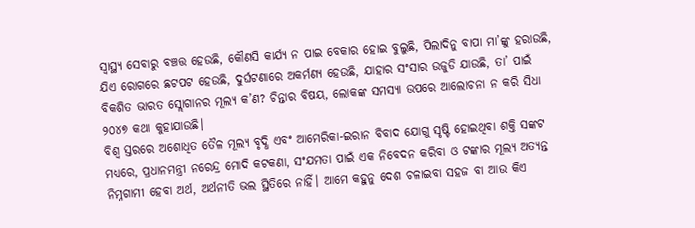ସ୍ବାସ୍ଥ୍ୟ ସେବାରୁ ବଞ୍ଚତ୍ତ ହେଉଛି, କୌଣସି କାର୍ଯ୍ୟ ନ ପାଇ ବେକାର ହୋଇ ବୁଲୁଛି, ପିଲାଦିନୁ ବାପା ମା’ଙ୍କୁ ହରାଉଛି, ଯିଏ ରୋଗରେ ଛଟପଟ ହେଉଛି, ଦୁର୍ଘଟଣାରେ ଅକର୍ମଣ୍ୟ ହେଉଛି, ଯାହାର ସଂସାର ଉଜୁଡି ଯାଉଛି, ତା’ ପାଇଁ ବିକଶିତ ଭାରତ ସ୍ଲୋଗାନର ମୂଲ୍ୟ କ’ଣ? ଚିନ୍ତାର ବିଷୟ, ଲୋକଙ୍କ ସମସ୍ୟା ଉପରେ ଆଲୋଚନା ନ କରି ସିଧା ୨୦୪୭ କଥା କୁହାଯାଉଛି।
ବିଶ୍ୱ ସ୍ତରରେ ଅଶୋଧିତ ତୈଳ ମୂଲ୍ୟ ବୃଦ୍ଧି ଏବଂ ଆମେରିକା-ଇରାନ ବିବାଦ ଯୋଗୁ ସୃଷ୍ଟି ହୋଇଥିବା ଶକ୍ତି ସଙ୍କଟ ମଧ୍ୟରେ, ପ୍ରଧାନମନ୍ତ୍ରୀ ନରେନ୍ଦ୍ର ମୋଦି କଟକଣା, ସଂଯମତା ପାଇଁ ଏକ ନିବେଦନ କରିବା ଓ ଟଙ୍କାର ମୂଲ୍ୟ ଅତ୍ୟନ୍ତ ନିମ୍ନଗାମୀ ହେବା ଅର୍ଥ, ଅର୍ଥନୀତି ଭଲ ସ୍ଥିତିରେ ନାହିଁ। ଆମେ କହୁନୁ ଦେଶ ଚଳାଇବା ସହଜ ବା ଆଉ କିଏ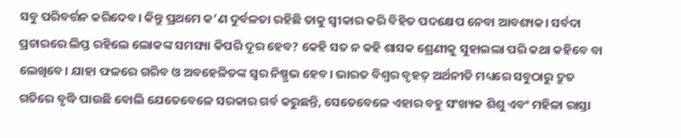ସବୁ ପରିବର୍ତ୍ତନ କରିଦେବ। କିନ୍ତୁ ପ୍ରଥମେ କ’ଣ ଦୁର୍ବଳତା ରହିଛି ତାକୁ ସ୍ବୀକାର କରି ବିହିତ ପଦକ୍ଷେପ ନେବା ଆବଶ୍ୟକ। ସର୍ବଦା ପ୍ରଚାରରେ ଲିପ୍ତ ରହିଲେ ଲୋକଙ୍କ ସମସ୍ୟା କିପରି ଦୂର ହେବ? କେହି ସତ ନ କହି ଶାସକ ଶ୍ରେଣୀକୁ ସୁହାଇଲା ପରି କଥା କହିବେ ବା ଲେଖିବେ। ଯାହା ଫଳରେ ଗରିବ ଓ ଅବହେଳିତଙ୍କ ସ୍ବର ନିଷ୍ପ୍ରଭ ହେବ। ଭାରତ ବିଶ୍ୱର ବୃହତ୍‌ ଅର୍ଥନୀତି ମଧ୍ୟରେ ସବୁଠାରୁ ଦ୍ରୁତ ଗତିରେ ବୃଦ୍ଧି ପାଉଛି ବୋଲି ଯେତେବେଳେ ସରକାର ଗର୍ବ କରୁଛନ୍ତି, ସେତେବେଳେ ଏହାର ବହୁ ସଂଖ୍ୟକ ଶିଶୁ ଏବଂ ମହିଳା ରାସ୍ତା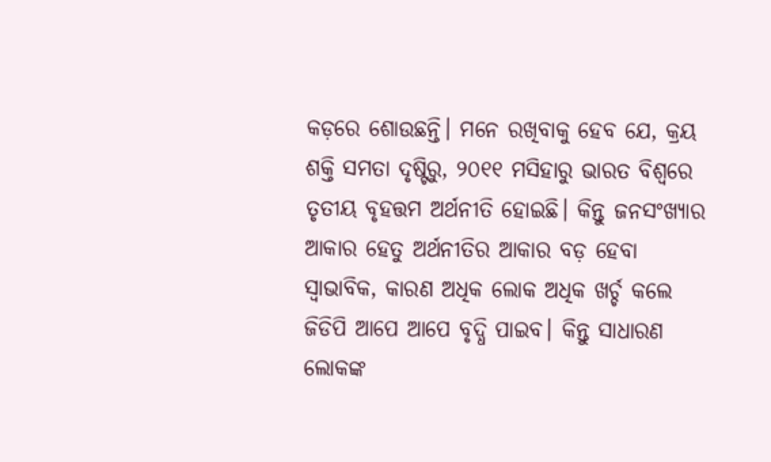କଡ଼ରେ ଶୋଉଛନ୍ତି। ମନେ ରଖିବାକୁ ହେବ ଯେ, କ୍ରୟ ଶକ୍ତି ସମତା ଦୃଷ୍ଟିରୁ, ୨୦୧୧ ମସିହାରୁ ଭାରତ ବିଶ୍ୱରେ ତୃତୀୟ ବୃହତ୍ତମ ଅର୍ଥନୀତି ହୋଇଛି। କିନ୍ତୁ ଜନସଂଖ୍ୟାର ଆକାର ହେତୁ ଅର୍ଥନୀତିର ଆକାର ବଡ଼ ହେବା ସ୍ବାଭାବିକ, କାରଣ ଅଧିକ ଲୋକ ଅଧିକ ଖର୍ଚ୍ଚ କଲେ ଜିଡିପି ଆପେ ଆପେ ବୃଦ୍ଧି ପାଇବ। କିନ୍ତୁ ସାଧାରଣ ଲୋକଙ୍କ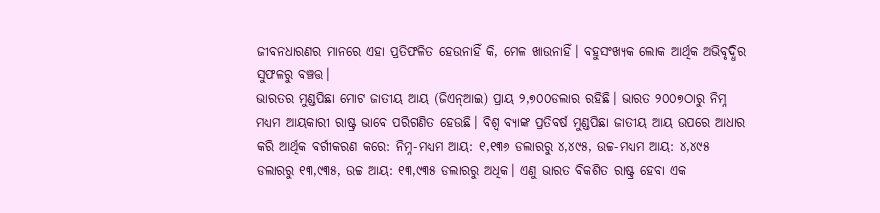ଜୀବନଧାରଣର ମାନରେ ଏହା ପ୍ରତିଫଳିତ ହେଉନାହିଁ କି, ମେଳ ଖାଉନାହିଁ। ବହୁସଂଖ୍ୟକ ଲୋକ ଆର୍ଥିକ ଅଭିବୃଦ୍ଧିର ସୁଫଳରୁ ବଞ୍ଚତ୍ତ।
ଭାରତର ମୁଣ୍ଡପିଛା ମୋଟ ଜାତୀୟ ଆୟ (ଜିଏନ୍‌ଆଇ) ପ୍ରାୟ ୨,୭୦୦ଡଲାର ରହିଛି। ଭାରତ ୨୦୦୭ଠାରୁ ନିମ୍ନ ମଧ୍ୟମ ଆୟକାରୀ ରାଷ୍ଟ୍ର ଭାବେ ପରିଗଣିତ ହେଉଛି। ବିଶ୍ୱ ବ୍ୟାଙ୍କ ପ୍ରତିବର୍ଷ ମୁଣ୍ଡପିଛା ଜାତୀୟ ଆୟ ଉପରେ ଆଧାର କରି ଆର୍ଥିକ ବର୍ଗୀକରଣ କରେ: ନିମ୍ନ-ମଧ୍ୟମ ଆୟ: ୧,୧୩୬ ଡଲାରରୁ ୪,୪୯୫, ଉଚ୍ଚ-ମଧ୍ୟମ ଆୟ: ୪,୪୯୫ ଡଲାରରୁ ୧୩,୯୩୫, ଉଚ୍ଚ ଆୟ: ୧୩,୯୩୫ ଡଲାରରୁ ଅଧିକ। ଏଣୁ ଭାରତ ବିକଶିତ ରାଷ୍ଟ୍ର ହେବା ଏକ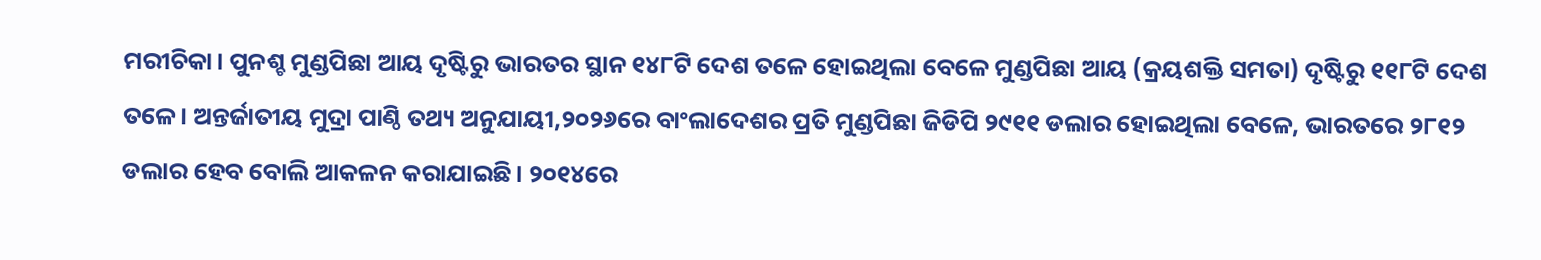ମରୀଚିକା। ପୁନଶ୍ଚ ମୁଣ୍ଡପିଛା ଆୟ ଦୃଷ୍ଟିରୁ ଭାରତର ସ୍ଥାନ ୧୪୮ଟି ଦେଶ ତଳେ ହୋଇଥିଲା ବେଳେ ମୁଣ୍ଡପିଛା ଆୟ (କ୍ରୟଶକ୍ତି ସମତା) ଦୃଷ୍ଟିରୁ ୧୧୮ଟି ଦେଶ ତଳେ। ଅନ୍ତର୍ଜାତୀୟ ମୁଦ୍ରା ପାଣ୍ଠି ତଥ୍ୟ ଅନୁଯାୟୀ,୨୦୨୬ରେ ବାଂଲାଦେଶର ପ୍ରତି ମୁଣ୍ଡପିଛା ଜିଡିପି ୨୯୧୧ ଡଲାର ହୋଇଥିଲା ବେଳେ, ଭାରତରେ ୨୮୧୨ ଡଲାର ହେବ ବୋଲି ଆକଳନ କରାଯାଇଛି। ୨୦୧୪ରେ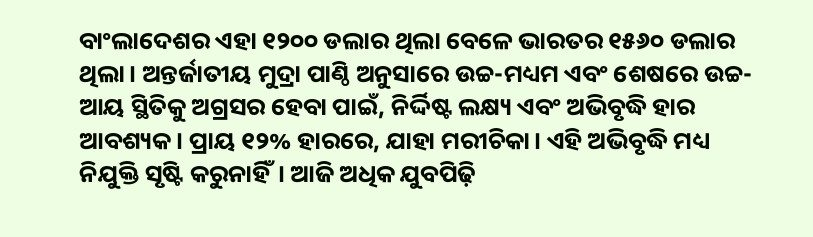ବାଂଲାଦେଶର ଏହା ୧୨୦୦ ଡଲାର ଥିଲା ବେଳେ ଭାରତର ୧୫୬୦ ଡଲାର ଥିଲା। ଅନ୍ତର୍ଜାତୀୟ ମୁଦ୍ରା ପାଣ୍ଠି ଅନୁସାରେ ଉଚ୍ଚ-ମଧ୍ୟମ ଏବଂ ଶେଷରେ ଉଚ୍ଚ-ଆୟ ସ୍ଥିତିକୁ ଅଗ୍ରସର ହେବା ପାଇଁ, ନିର୍ଦ୍ଦିଷ୍ଟ ଲକ୍ଷ୍ୟ ଏବଂ ଅଭିବୃଦ୍ଧି ହାର ଆବଶ୍ୟକ। ପ୍ରାୟ ୧୨% ହାରରେ, ଯାହା ମରୀଚିକା। ଏହି ଅଭିବୃଦ୍ଧି ମଧ୍ୟ ନିଯୁକ୍ତି ସୃଷ୍ଟି କରୁନାହିଁ। ଆଜି ଅଧିକ ଯୁବପିଢ଼ି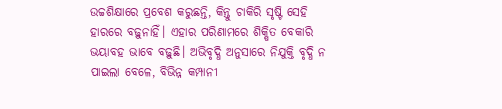ଉଚ୍ଚଶିକ୍ଷାରେ ପ୍ରବେଶ କରୁଛନ୍ତି, କିନ୍ତୁ ଚାକିରି ସୃଷ୍ଟି ସେହି ହାରରେ ବଢ଼ୁନାହିଁ। ଏହାର ପରିଣାମରେ ଶିକ୍ଷିତ ବେକାରି ଭୟାବହ ଭାବେ ବଢ଼ୁଛି। ଅଭିବୃଦ୍ଧି ଅନୁସାରେ ନିଯୁକ୍ତି ବୃଦ୍ଧି ନ ପାଇଲା ବେଳେ, ବିଭିନ୍ନ କମ୍ପାନୀ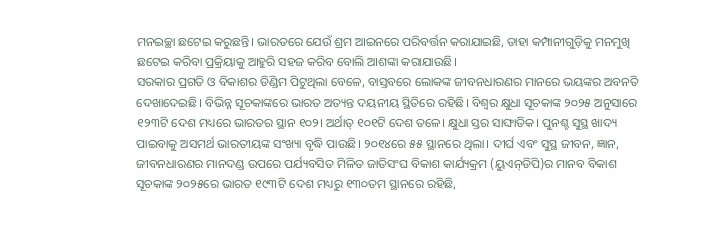ମନଇଚ୍ଛା ଛଟେଇ କରୁଛନ୍ତି। ଭାରତରେ ଯେଉଁ ଶ୍ରମ ଆଇନରେ ପରିବର୍ତ୍ତନ କରାଯାଇଛି, ତାହା କମ୍ପାନୀଗୁଡ଼ିକୁ ମନମୁଖି ଛଟେଇ କରିବା ପ୍ରକ୍ରିୟାକୁ ଆହୁରି ସହଜ କରିବ ବୋଲି ଆଶଙ୍କା କରାଯାଉଛି।
ସରକାର ପ୍ରଗତି ଓ ବିକାଶର ଡିଣ୍ଡିମ ପିଟୁଥିଲା ବେଳେ, ବାସ୍ତବରେ ଲୋକଙ୍କ ଜୀବନଧାରଣର ମାନରେ ଭୟଙ୍କର ଅବନତି ଦେଖାଦେଇଛି। ବିଭିନ୍ନ ସୂଚକାଙ୍କରେ ଭାରତ ଅତ୍ୟନ୍ତ ଦୟନୀୟ ସ୍ଥିତିରେ ରହିଛି। ବିଶ୍ୱର କ୍ଷୁଧା ସୂଚକାଙ୍କ ୨୦୨୫ ଅନୁସାରେ ୧୨୩ଟି ଦେଶ ମଧ୍ୟରେ ଭାରତର ସ୍ଥାନ ୧୦୨। ଅର୍ଥାତ୍‌ ୧୦୧ଟି ଦେଶ ତଳେ। କ୍ଷୁଧା ସ୍ତର ସାଙ୍ଘାତିକ। ପୁନଶ୍ଚ ସୁସ୍ଥ ଖାଦ୍ୟ ପାଇବାକୁ ଅସମର୍ଥ ଭାରତୀୟଙ୍କ ସଂଖ୍ୟା ବୃଦ୍ଧି ପାଉଛି। ୨୦୧୪ରେ ୫୫ ସ୍ଥାନରେ ଥିଲା। ଦୀର୍ଘ ଏବଂ ସୁସ୍ଥ ଜୀବନ, ଜ୍ଞାନ, ଜୀବନଧାରଣର ମାନଦଣ୍ଡ ଉପରେ ପର୍ଯ୍ୟବସିତ ମିଳିତ ଜାତିସଂଘ ବିକାଶ କାର୍ଯ୍ୟକ୍ରମ (ୟୁଏନ୍‌ଡିପି)ର ମାନବ ବିକାଶ ସୂଚକାଙ୍କ ୨୦୨୫ରେ ଭାରତ ୧୯୩ଟି ଦେଶ ମଧ୍ୟରୁ ୧୩୦ତମ ସ୍ଥାନରେ ରହିଛି,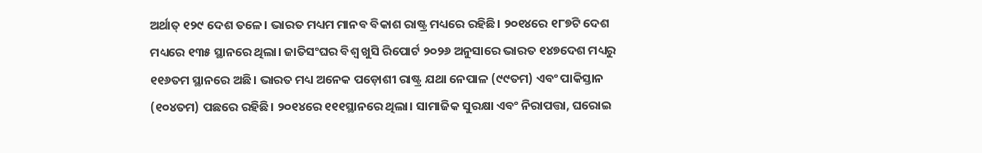ଅର୍ଥାତ୍‌ ୧୨୯ ଦେଶ ତଳେ। ଭାରତ ମଧ୍ୟମ ମାନବ ବିକାଶ ରାଷ୍ଟ୍ର ମଧ୍ୟରେ ରହିଛି। ୨୦୧୪ରେ ୧୮୭ଟି ଦେଶ ମଧ୍ୟରେ ୧୩୫ ସ୍ଥାନରେ ଥିଲା। ଜାତିସଂଘର ବିଶ୍ୱ ଖୁସି ରିପୋର୍ଟ ୨୦୨୬ ଅନୁସାରେ ଭାରତ ୧୪୭ଦେଶ ମଧ୍ୟରୁ ୧୧୬ତମ ସ୍ଥାନରେ ଅଛି। ଭାରତ ମଧ୍ୟ ଅନେକ ପଡ଼ୋଶୀ ରାଷ୍ଟ୍ର ଯଥା ନେପାଳ (୯୯ତମ) ଏବଂ ପାକିସ୍ତାନ (୧୦୪ତମ) ପଛରେ ରହିଛି। ୨୦୧୪ରେ ୧୧୧ସ୍ଥାନରେ ଥିଲା। ସାମାଜିକ ସୁରକ୍ଷା ଏବଂ ନିରାପତ୍ତା, ଘରୋଇ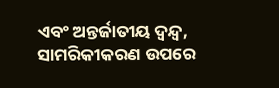ଏବଂ ଅନ୍ତର୍ଜାତୀୟ ଦ୍ୱନ୍ଦ୍ୱ, ସାମରିକୀକରଣ ଉପରେ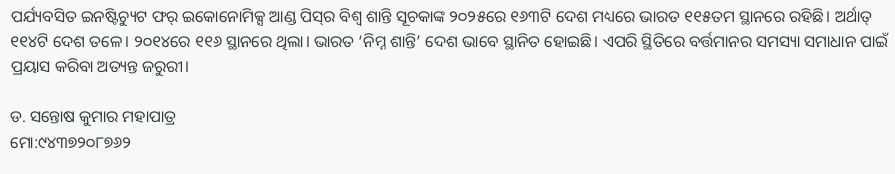ପର୍ଯ୍ୟବସିତ ଇନଷ୍ଟିଚ୍ୟୁଟ ଫର୍‌ ଇକୋନୋମିକ୍ସ ଆଣ୍ଡ ପିସ୍‌ର ବିଶ୍ୱ ଶାନ୍ତି ସୂଚକାଙ୍କ ୨୦୨୫ରେ ୧୬୩ଟି ଦେଶ ମଧ୍ୟରେ ଭାରତ ୧୧୫ତମ ସ୍ଥାନରେ ରହିଛି। ଅର୍ଥାତ୍‌ ୧୧୪ଟି ଦେଶ ତଳେ। ୨୦୧୪ରେ ୧୧୬ ସ୍ଥାନରେ ଥିଲା। ଭାରତ ‘ନିମ୍ନ ଶାନ୍ତି’ ଦେଶ ଭାବେ ସ୍ଥାନିତ ହୋଇଛି। ଏପରି ସ୍ଥିତିରେ ବର୍ତ୍ତମାନର ସମସ୍ୟା ସମାଧାନ ପାଇଁ ପ୍ରୟାସ କରିବା ଅତ୍ୟନ୍ତ ଜରୁରୀ।

ଡ. ସନ୍ତୋଷ କୁମାର ମହାପାତ୍ର
ମୋ:୯୪୩୭୨୦୮୭୬୨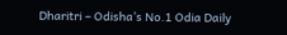Dharitri – Odisha’s No.1 Odia Daily